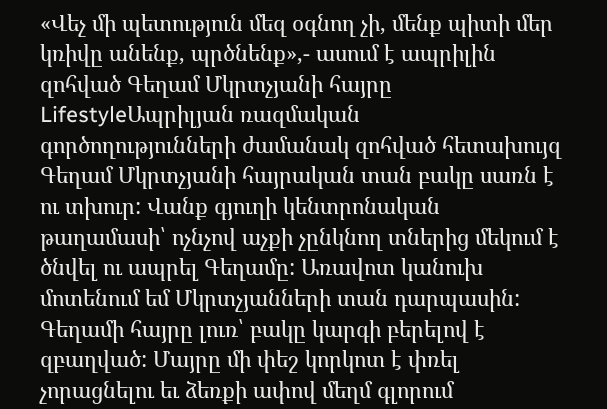«Վեչ մի պետություն մեզ օգնող չի, մենք պիտի մեր կռիվը անենք, պրծնենք»,- ասում է ապրիլին զոհված Գեղամ Մկրտչյանի հայրը
LifestyleԱպրիլյան ռազմական գործողությունների ժամանակ զոհված հետախույզ Գեղամ Մկրտչյանի հայրական տան բակը սառն է ու տխուր: Վանք գյուղի կենտրոնական թաղամասի՝ ոչնչով աչքի չընկնող տներից մեկում է ծնվել ու ապրել Գեղամը: Առավոտ կանուխ մոտենում եմ Մկրտչյանների տան դարպասին: Գեղամի հայրը լուռ՝ բակը կարգի բերելով է զբաղված: Մայրը մի փեշ կորկոտ է փռել չորացնելու եւ ձեռքի ափով մեղմ գլորում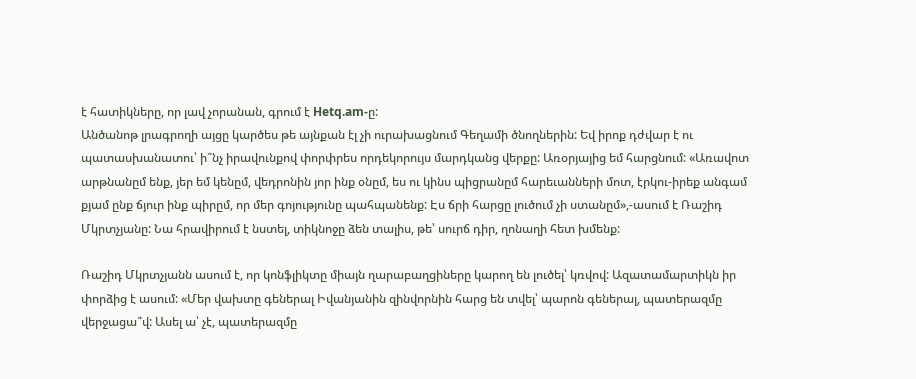է հատիկները, որ լավ չորանան, գրում է Hetq.am-ը:
Անծանոթ լրագրողի այցը կարծես թե այնքան էլ չի ուրախացնում Գեղամի ծնողներին: Եվ իրոք դժվար է ու պատասխանատու՝ ի՞նչ իրավունքով փորփրես որդեկորույս մարդկանց վերքը: Առօրյայից եմ հարցնում: «Առավոտ արթնանըմ ենք, յեր եմ կենըմ, վեդրոնին յոր ինք օնըմ, ես ու կինս պիցրանըմ հարեւանների մոտ, էրկու-իրեք անգամ քյամ ընք ճյուր ինք պիրըմ, որ մեր գոյությունը պահպանենք: Էս ճրի հարցը լուծում չի ստանըմ»,-ասում է Ռաշիդ Մկրտչյանը: Նա հրավիրում է նստել, տիկնոջը ձեն տալիս, թե՝ սուրճ դիր, ղոնաղի հետ խմենք:

Ռաշիդ Մկրտչյանն ասում է, որ կոնֆլիկտը միայն ղարաբաղցիները կարող են լուծել՝ կռվով: Ազատամարտիկն իր փորձից է ասում: «Մեր վախտը գեներալ Իվանյանին զինվորնին հարց են տվել՝ պարոն գեներալ, պատերազմը վերջացա՞վ: Ասել ա՝ չէ, պատերազմը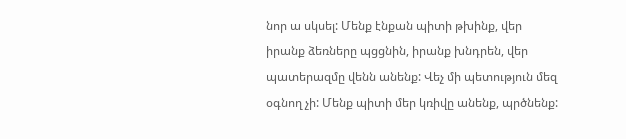նոր ա սկսել: Մենք էնքան պիտի թխինք, վեր իրանք ձեռները պցցնին, իրանք խնդրեն, վեր պատերազմը վենն անենք: Վեչ մի պետություն մեզ օգնող չի: Մենք պիտի մեր կռիվը անենք, պրծնենք: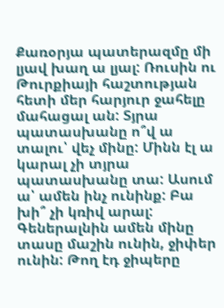Քառօրյա պատերազմը մի լյավ խաղ ա լյալ: Ռուսին ու Թուրքիայի հաշտության հետի մեր հարյուր ջահելը մահացալ ան: Տյրա պատասխանը ո՞վ ա տալու՝ վեչ մինը: Մինն էլ ա կարալ չի տյրա պատասխանը տա: Ասում ա՝ ամեն ինչ ունինք: Բա խի՞ չի կռիվ արալ: Գեներալնին ամեն մինը տասը մաշին ունին, ջիփեր ունին: Թող էդ ջիպերը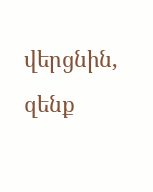վերցնին, զենք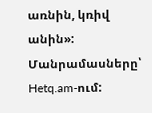առնին, կռիվ անին»:
Մանրամասները՝ Hetq.am-ում: